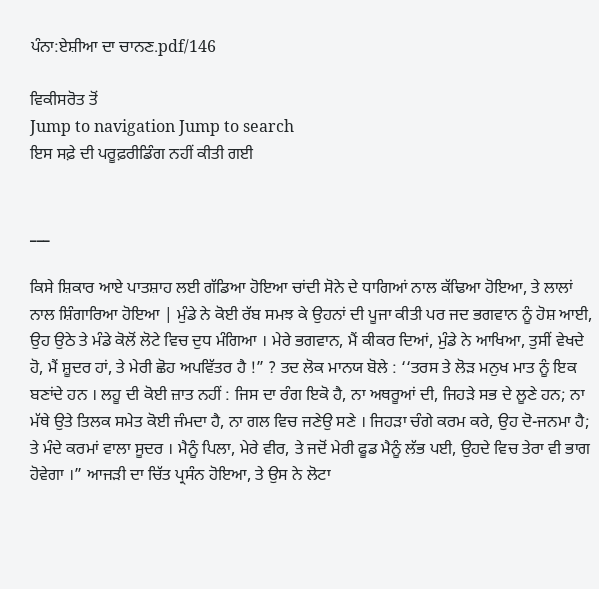ਪੰਨਾ:ਏਸ਼ੀਆ ਦਾ ਚਾਨਣ.pdf/146

ਵਿਕੀਸਰੋਤ ਤੋਂ
Jump to navigation Jump to search
ਇਸ ਸਫ਼ੇ ਦੀ ਪਰੂਫ਼ਰੀਡਿੰਗ ਨਹੀਂ ਕੀਤੀ ਗਈ


___

ਕਿਸੇ ਸ਼ਿਕਾਰ ਆਏ ਪਾਤਸ਼ਾਹ ਲਈ ਗੱਡਿਆ ਹੋਇਆ ਚਾਂਦੀ ਸੋਨੇ ਦੇ ਧਾਗਿਆਂ ਨਾਲ ਕੱਢਿਆ ਹੋਇਆ, ਤੇ ਲਾਲਾਂ ਨਾਲ ਸ਼ਿੰਗਾਰਿਆ ਹੋਇਆ | ਮੁੰਡੇ ਨੇ ਕੋਈ ਰੱਬ ਸਮਝ ਕੇ ਉਹਨਾਂ ਦੀ ਪੂਜਾ ਕੀਤੀ ਪਰ ਜਦ ਭਗਵਾਨ ਨੂੰ ਹੋਸ਼ ਆਈ, ਉਹ ਉਠੇ ਤੇ ਮੰਡੇ ਕੋਲੋਂ ਲੋਟੇ ਵਿਚ ਦੁਧ ਮੰਗਿਆ । ਮੇਰੇ ਭਗਵਾਨ, ਮੈਂ ਕੀਕਰ ਦਿਆਂ, ਮੁੰਡੇ ਨੇ ਆਖਿਆ, ਤੁਸੀਂ ਵੇਖਦੇ ਹੋ, ਮੈਂ ਸ਼ੂਦਰ ਹਾਂ, ਤੇ ਮੇਰੀ ਛੋਹ ਅਪਵਿੱਤਰ ਹੈ !” ? ਤਦ ਲੋਕ ਮਾਨਯ ਬੋਲੇ : ‘‘ਤਰਸ ਤੇ ਲੋੜ ਮਨੁਖ ਮਾਤ ਨੂੰ ਇਕ ਬਣਾਂਦੇ ਹਨ । ਲਹੂ ਦੀ ਕੋਈ ਜ਼ਾਤ ਨਹੀਂ : ਜਿਸ ਦਾ ਰੰਗ ਇਕੋ ਹੈ, ਨਾ ਅਥਰੂਆਂ ਦੀ, ਜਿਹੜੇ ਸਭ ਦੇ ਲੂਣੇ ਹਨ; ਨਾ ਮੱਥੇ ਉਤੇ ਤਿਲਕ ਸਮੇਤ ਕੋਈ ਜੰਮਦਾ ਹੈ, ਨਾ ਗਲ ਵਿਚ ਜਣੇਉ ਸਣੇ । ਜਿਹੜਾ ਚੰਗੇ ਕਰਮ ਕਰੇ, ਉਹ ਦੋ-ਜਨਮਾ ਹੈ; ਤੇ ਮੰਦੇ ਕਰਮਾਂ ਵਾਲਾ ਸੂਦਰ । ਮੈਨੂੰ ਪਿਲਾ, ਮੇਰੇ ਵੀਰ, ਤੇ ਜਦੋਂ ਮੇਰੀ ਫੂਡ ਮੈਨੂੰ ਲੱਭ ਪਈ, ਉਹਦੇ ਵਿਚ ਤੇਰਾ ਵੀ ਭਾਗ ਹੋਵੇਗਾ ।” ਆਜੜੀ ਦਾ ਚਿੱਤ ਪ੍ਰਸੰਨ ਹੋਇਆ, ਤੇ ਉਸ ਨੇ ਲੋਟਾ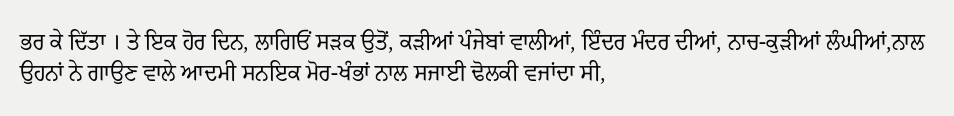ਭਰ ਕੇ ਦਿੱਤਾ । ਤੇ ਇਕ ਹੋਰ ਦਿਨ, ਲਾਗਿਓਂ ਸੜਕ ਉਤੋਂ, ਕੜੀਆਂ ਪੰਜੇਬਾਂ ਵਾਲੀਆਂ, ਇੰਦਰ ਮੰਦਰ ਦੀਆਂ, ਨਾਚ-ਕੁੜੀਆਂ ਲੰਘੀਆਂ,ਨਾਲ ਉਹਨਾਂ ਨੇ ਗਾਉਣ ਵਾਲੇ ਆਦਮੀ ਸਨਇਕ ਮੋਰ-ਖੰਭਾਂ ਨਾਲ ਸਜਾਈ ਢੋਲਕੀ ਵਜਾਂਦਾ ਸੀ,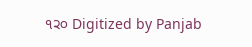੧੨੦ Digitized by Panjab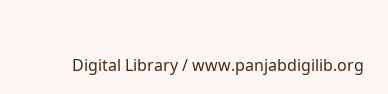Digital Library / www.panjabdigilib.org